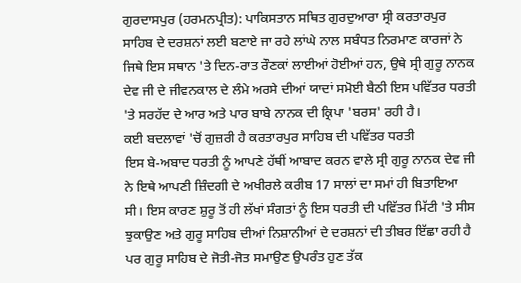ਗੁਰਦਾਸਪੁਰ (ਹਰਮਨਪ੍ਰੀਤ): ਪਾਕਿਸਤਾਨ ਸਥਿਤ ਗੁਰਦੁਆਰਾ ਸ੍ਰੀ ਕਰਤਾਰਪੁਰ ਸਾਹਿਬ ਦੇ ਦਰਸ਼ਨਾਂ ਲਈ ਬਣਾਏ ਜਾ ਰਹੇ ਲਾਂਘੇ ਨਾਲ ਸਬੰਧਤ ਨਿਰਮਾਣ ਕਾਰਜਾਂ ਨੇ ਜਿਥੇ ਇਸ ਸਥਾਨ 'ਤੇ ਦਿਨ-ਰਾਤ ਰੌਣਕਾਂ ਲਾਈਆਂ ਹੋਈਆਂ ਹਨ, ਉਥੇ ਸ੍ਰੀ ਗੁਰੂ ਨਾਨਕ ਦੇਵ ਜੀ ਦੇ ਜੀਵਨਕਾਲ ਦੇ ਲੰਮੇ ਅਰਸੇ ਦੀਆਂ ਯਾਦਾਂ ਸਮੋਈ ਬੈਠੀ ਇਸ ਪਵਿੱਤਰ ਧਰਤੀ 'ਤੇ ਸਰਹੱਦ ਦੇ ਆਰ ਅਤੇ ਪਾਰ ਬਾਬੇ ਨਾਨਕ ਦੀ ਕ੍ਰਿਪਾ 'ਬਰਸ' ਰਹੀ ਹੈ।
ਕਈ ਬਦਲਾਵਾਂ 'ਚੋਂ ਗੁਜ਼ਰੀ ਹੈ ਕਰਤਾਰਪੁਰ ਸਾਹਿਬ ਦੀ ਪਵਿੱਤਰ ਧਰਤੀ
ਇਸ ਬੇ-ਅਬਾਦ ਧਰਤੀ ਨੂੰ ਆਪਣੇ ਹੱਥੀਂ ਆਬਾਦ ਕਰਨ ਵਾਲੇ ਸ੍ਰੀ ਗੁਰੂ ਨਾਨਕ ਦੇਵ ਜੀ ਨੇ ਇਥੇ ਆਪਣੀ ਜ਼ਿੰਦਗੀ ਦੇ ਅਖੀਰਲੇ ਕਰੀਬ 17 ਸਾਲਾਂ ਦਾ ਸਮਾਂ ਹੀ ਬਿਤਾਇਆ ਸੀ। ਇਸ ਕਾਰਣ ਸ਼ੁਰੂ ਤੋਂ ਹੀ ਲੱਖਾਂ ਸੰਗਤਾਂ ਨੂੰ ਇਸ ਧਰਤੀ ਦੀ ਪਵਿੱਤਰ ਮਿੱਟੀ 'ਤੇ ਸੀਸ ਝੁਕਾਉਣ ਅਤੇ ਗੁਰੂ ਸਾਹਿਬ ਦੀਆਂ ਨਿਸ਼ਾਨੀਆਂ ਦੇ ਦਰਸ਼ਨਾਂ ਦੀ ਤੀਬਰ ਇੱਛਾ ਰਹੀ ਹੈ ਪਰ ਗੁਰੂ ਸਾਹਿਬ ਦੇ ਜੋਤੀ-ਜੋਤ ਸਮਾਉਣ ਉਪਰੰਤ ਹੁਣ ਤੱਕ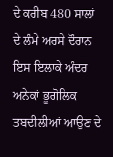ਦੇ ਕਰੀਬ 480 ਸਾਲਾਂ ਦੇ ਲੰਮੇ ਅਰਸੇ ਦੌਰਾਨ ਇਸ ਇਲਾਕੇ ਅੰਦਰ ਅਨੇਕਾਂ ਭੂਗੋਲਿਕ ਤਬਦੀਲੀਆਂ ਆਉਣ ਦੇ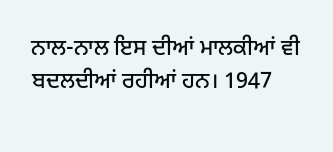ਨਾਲ-ਨਾਲ ਇਸ ਦੀਆਂ ਮਾਲਕੀਆਂ ਵੀ ਬਦਲਦੀਆਂ ਰਹੀਆਂ ਹਨ। 1947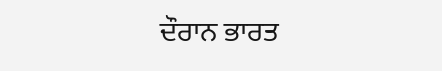ਦੌਰਾਨ ਭਾਰਤ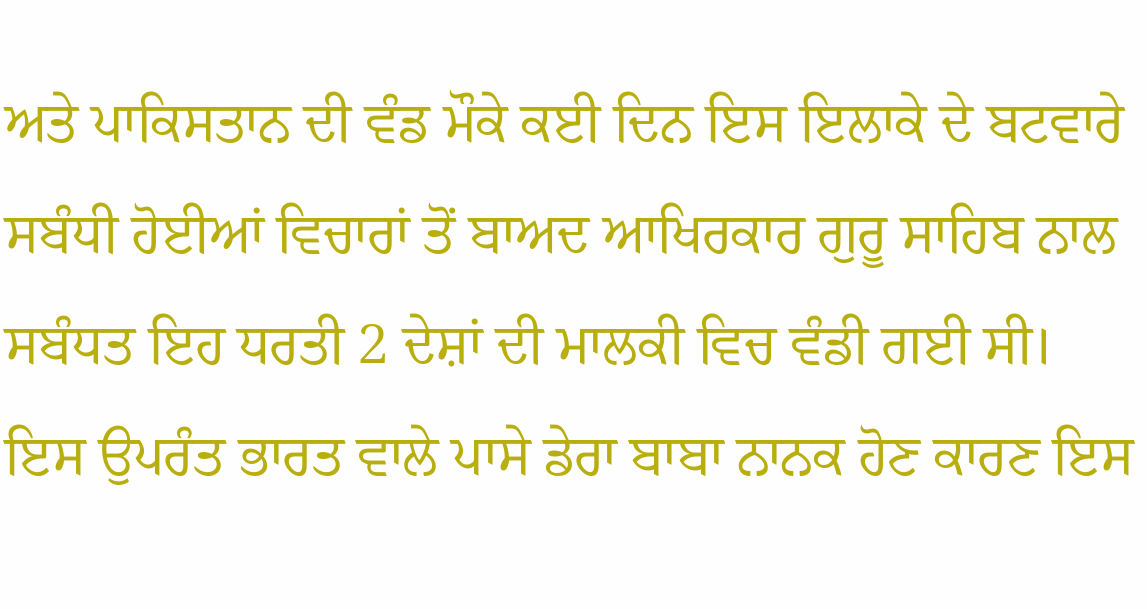ਅਤੇ ਪਾਕਿਸਤਾਨ ਦੀ ਵੰਡ ਮੌਕੇ ਕਈ ਦਿਨ ਇਸ ਇਲਾਕੇ ਦੇ ਬਟਵਾਰੇ ਸਬੰਧੀ ਹੋਈਆਂ ਵਿਚਾਰਾਂ ਤੋਂ ਬਾਅਦ ਆਖਿਰਕਾਰ ਗੁਰੂ ਸਾਹਿਬ ਨਾਲ ਸਬੰਧਤ ਇਹ ਧਰਤੀ 2 ਦੇਸ਼ਾਂ ਦੀ ਮਾਲਕੀ ਵਿਚ ਵੰਡੀ ਗਈ ਸੀ। ਇਸ ਉਪਰੰਤ ਭਾਰਤ ਵਾਲੇ ਪਾਸੇ ਡੇਰਾ ਬਾਬਾ ਨਾਨਕ ਹੋਣ ਕਾਰਣ ਇਸ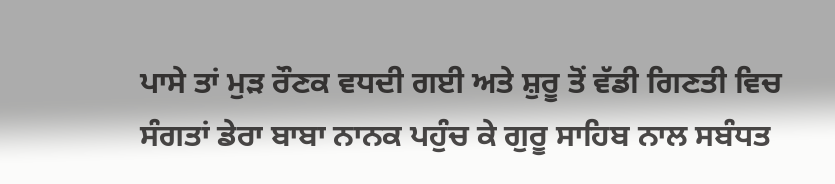ਪਾਸੇ ਤਾਂ ਮੁੜ ਰੌਣਕ ਵਧਦੀ ਗਈ ਅਤੇ ਸ਼ੁਰੂ ਤੋਂ ਵੱਡੀ ਗਿਣਤੀ ਵਿਚ ਸੰਗਤਾਂ ਡੇਰਾ ਬਾਬਾ ਨਾਨਕ ਪਹੁੰਚ ਕੇ ਗੁਰੂ ਸਾਹਿਬ ਨਾਲ ਸਬੰਧਤ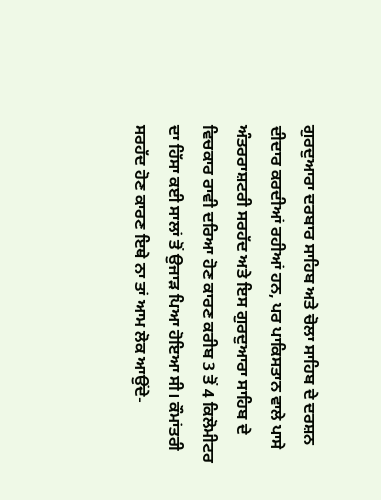ਗੁਰਦੁਆਰਾ ਦਰਬਾਰ ਸਾਹਿਬ ਅਤੇ ਚੋਲਾ ਸਾਹਿਬ ਦੇ ਦਰਸ਼ਨ ਦੀਦਾਰ ਕਰਦੀਆਂ ਰਹੀਆਂ ਹਨ, ਪਰ ਪਾਕਿਸਤਾਨ ਵਾਲੇ ਪਾਸੇ ਅੰਤਰਰਾਸ਼ਟਰੀ ਸਰਹੱਦ ਅਤੇ ਇਸ ਗੁਰਦੁਆਰਾ ਸਾਹਿਬ ਦੇ ਵਿਚਕਾਰ ਰਾਵੀ ਦਰਿਆ ਹੋਣ ਕਾਰਣ ਕਰੀਬ 3 ਤੋਂ 4 ਕਿਲੋਮੀਟਰ ਦਾ ਹਿੱਸਾ ਕਈ ਸਾਲਾਂ ਤੋਂ ਉਜਾੜ ਪਿਆ ਹੋਇਆ ਸੀ। ਕੌਮਾਂਤਰੀ ਸਰਹੱਦ ਹੋਣ ਕਾਰਣ ਇਥੇ ਨਾ ਤਾਂ ਆਮ ਲੋਕ ਆਉਂਦੇ-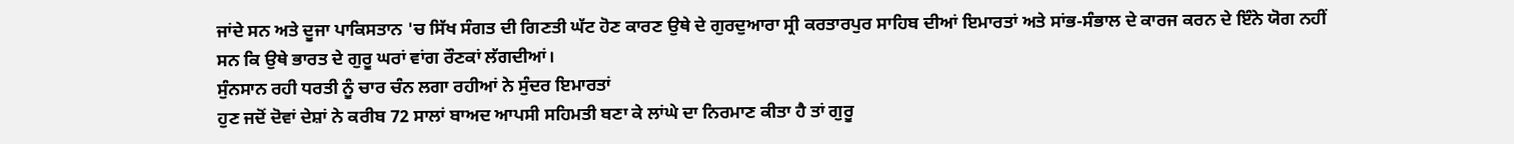ਜਾਂਦੇ ਸਨ ਅਤੇ ਦੂਜਾ ਪਾਕਿਸਤਾਨ 'ਚ ਸਿੱਖ ਸੰਗਤ ਦੀ ਗਿਣਤੀ ਘੱਟ ਹੋਣ ਕਾਰਣ ਉਥੇ ਦੇ ਗੁਰਦੁਆਰਾ ਸ੍ਰੀ ਕਰਤਾਰਪੁਰ ਸਾਹਿਬ ਦੀਆਂ ਇਮਾਰਤਾਂ ਅਤੇ ਸਾਂਭ-ਸੰਭਾਲ ਦੇ ਕਾਰਜ ਕਰਨ ਦੇ ਇੰਨੇ ਯੋਗ ਨਹੀਂ ਸਨ ਕਿ ਉਥੇ ਭਾਰਤ ਦੇ ਗੁਰੂ ਘਰਾਂ ਵਾਂਗ ਰੌਣਕਾਂ ਲੱਗਦੀਆਂ।
ਸੁੰਨਸਾਨ ਰਹੀ ਧਰਤੀ ਨੂੰ ਚਾਰ ਚੰਨ ਲਗਾ ਰਹੀਆਂ ਨੇ ਸੁੰਦਰ ਇਮਾਰਤਾਂ
ਹੁਣ ਜਦੋਂ ਦੋਵਾਂ ਦੇਸ਼ਾਂ ਨੇ ਕਰੀਬ 72 ਸਾਲਾਂ ਬਾਅਦ ਆਪਸੀ ਸਹਿਮਤੀ ਬਣਾ ਕੇ ਲਾਂਘੇ ਦਾ ਨਿਰਮਾਣ ਕੀਤਾ ਹੈ ਤਾਂ ਗੁਰੂ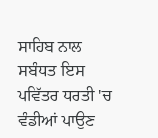ਸਾਹਿਬ ਨਾਲ ਸਬੰਧਤ ਇਸ ਪਵਿੱਤਰ ਧਰਤੀ 'ਚ ਵੰਡੀਆਂ ਪਾਉਣ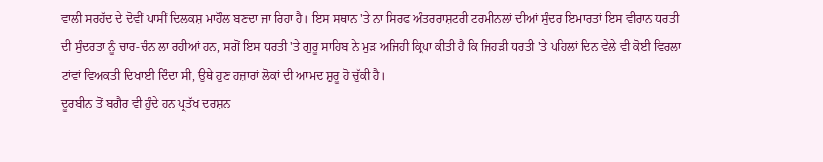ਵਾਲੀ ਸਰਹੱਦ ਦੇ ਦੋਵੀਂ ਪਾਸੀਂ ਦਿਲਕਸ਼ ਮਾਹੌਲ ਬਣਦਾ ਜਾ ਰਿਹਾ ਹੈ। ਇਸ ਸਥਾਨ 'ਤੇ ਨਾ ਸਿਰਫ ਅੰਤਰਰਾਸ਼ਟਰੀ ਟਰਮੀਨਲਾਂ ਦੀਆਂ ਸੁੰਦਰ ਇਮਾਰਤਾਂ ਇਸ ਵੀਰਾਨ ਧਰਤੀ ਦੀ ਸੁੰਦਰਤਾ ਨੂੰ ਚਾਰ-ਚੰਨ ਲਾ ਰਹੀਆਂ ਹਨ, ਸਗੋਂ ਇਸ ਧਰਤੀ 'ਤੇ ਗੁਰੂ ਸਾਹਿਬ ਨੇ ਮੁੜ ਅਜਿਹੀ ਕ੍ਰਿਪਾ ਕੀਤੀ ਹੈ ਕਿ ਜਿਹੜੀ ਧਰਤੀ 'ਤੇ ਪਹਿਲਾਂ ਦਿਨ ਵੇਲੇ ਵੀ ਕੋਈ ਵਿਰਲਾ ਟਾਂਵਾਂ ਵਿਅਕਤੀ ਦਿਖਾਈ ਦਿੰਦਾ ਸੀ, ਉਥੇ ਹੁਣ ਹਜ਼ਾਰਾਂ ਲੋਕਾਂ ਦੀ ਆਮਦ ਸ਼ੁਰੂ ਹੋ ਚੁੱਕੀ ਹੈ।
ਦੂਰਬੀਨ ਤੋਂ ਬਗੈਰ ਵੀ ਹੁੰਦੇ ਹਨ ਪ੍ਰਤੱਖ ਦਰਸ਼ਨ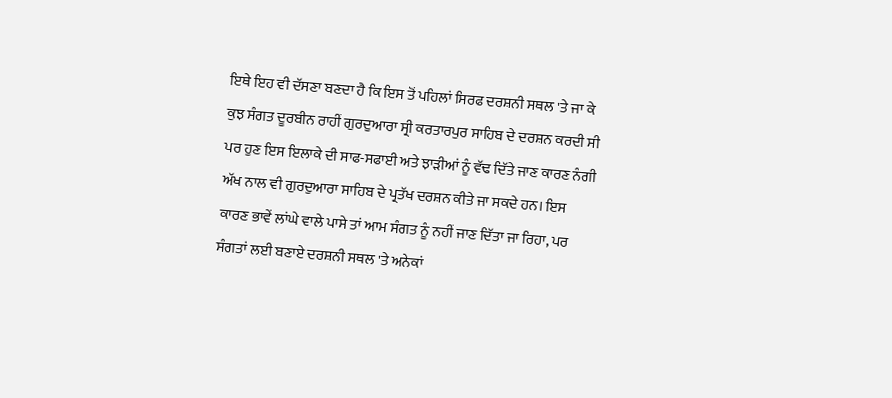ਇਥੇ ਇਹ ਵੀ ਦੱਸਣਾ ਬਣਦਾ ਹੈ ਕਿ ਇਸ ਤੋਂ ਪਹਿਲਾਂ ਸਿਰਫ ਦਰਸ਼ਨੀ ਸਥਲ 'ਤੇ ਜਾ ਕੇ ਕੁਝ ਸੰਗਤ ਦੂਰਬੀਨ ਰਾਹੀਂ ਗੁਰਦੁਆਰਾ ਸ੍ਰੀ ਕਰਤਾਰਪੁਰ ਸਾਹਿਬ ਦੇ ਦਰਸ਼ਨ ਕਰਦੀ ਸੀ ਪਰ ਹੁਣ ਇਸ ਇਲਾਕੇ ਦੀ ਸਾਫ-ਸਫਾਈ ਅਤੇ ਝਾੜੀਆਂ ਨੂੰ ਵੱਢ ਦਿੱਤੇ ਜਾਣ ਕਾਰਣ ਨੰਗੀ ਅੱਖ ਨਾਲ ਵੀ ਗੁਰਦੁਆਰਾ ਸਾਹਿਬ ਦੇ ਪ੍ਰਤੱਖ ਦਰਸ਼ਨ ਕੀਤੇ ਜਾ ਸਕਦੇ ਹਨ। ਇਸ ਕਾਰਣ ਭਾਵੇਂ ਲਾਂਘੇ ਵਾਲੇ ਪਾਸੇ ਤਾਂ ਆਮ ਸੰਗਤ ਨੂੰ ਨਹੀਂ ਜਾਣ ਦਿੱਤਾ ਜਾ ਰਿਹਾ, ਪਰ ਸੰਗਤਾਂ ਲਈ ਬਣਾਏ ਦਰਸ਼ਨੀ ਸਥਲ 'ਤੇ ਅਨੇਕਾਂ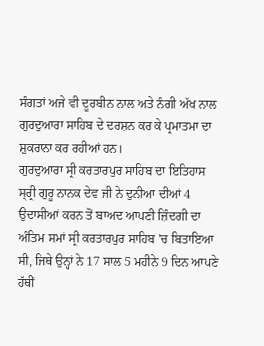ਸੰਗਤਾਂ ਅਜੇ ਵੀ ਦੂਰਬੀਨ ਨਾਲ ਅਤੇ ਨੰਗੀ ਅੱਖ ਨਾਲ ਗੁਰਦੁਆਰਾ ਸਾਹਿਬ ਦੇ ਦਰਸ਼ਨ ਕਰ ਕੇ ਪ੍ਰਮਾਤਮਾ ਦਾ ਸ਼ੁਕਰਾਨਾ ਕਰ ਰਹੀਆਂ ਹਨ।
ਗੁਰਦੁਆਰਾ ਸ੍ਰੀ ਕਰਤਾਰਪੁਰ ਸਾਹਿਬ ਦਾ ਇਤਿਹਾਸ
ਸ੍ਰ੍ਰੀ ਗੁਰੂ ਨਾਨਕ ਦੇਵ ਜੀ ਨੇ ਦੁਨੀਆ ਦੀਆਂ 4 ਉਦਾਸੀਆਂ ਕਰਨ ਤੋਂ ਬਾਅਦ ਆਪਣੀ ਜ਼ਿੰਦਗੀ ਦਾ ਅੰਤਿਮ ਸਮਾਂ ਸ੍ਰੀ ਕਰਤਾਰਪੁਰ ਸਾਹਿਬ 'ਚ ਬਿਤਾਇਆ ਸੀ, ਜਿਥੇ ਉਨ੍ਹਾਂ ਨੇ 17 ਸਾਲ 5 ਮਹੀਨੇ 9 ਦਿਨ ਆਪਣੇ ਹੱਥੀਂ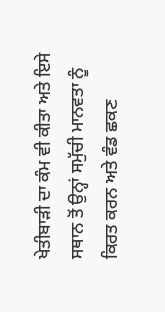ਖੇਤੀਬਾੜੀ ਦਾ ਕੰਮ ਵੀ ਕੀਤਾ ਅਤੇ ਇਸੇ ਸਥਾਨ ਤੋਂ ਉਨ੍ਹਾਂ ਸਮੁੱਚੀ ਮਾਨਵਤਾ ਨੂੰ ਕਿਰਤ ਕਰਨ ਅਤੇ ਵੰਡ ਛਕਣ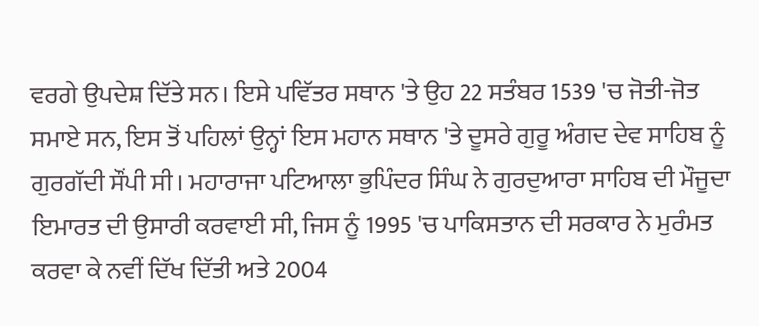ਵਰਗੇ ਉਪਦੇਸ਼ ਦਿੱਤੇ ਸਨ। ਇਸੇ ਪਵਿੱਤਰ ਸਥਾਨ 'ਤੇ ਉਹ 22 ਸਤੰਬਰ 1539 'ਚ ਜੋਤੀ-ਜੋਤ ਸਮਾਏ ਸਨ, ਇਸ ਤੋਂ ਪਹਿਲਾਂ ਉਨ੍ਹਾਂ ਇਸ ਮਹਾਨ ਸਥਾਨ 'ਤੇ ਦੂਸਰੇ ਗੁਰੂ ਅੰਗਦ ਦੇਵ ਸਾਹਿਬ ਨੂੰ ਗੁਰਗੱਦੀ ਸੌਂਪੀ ਸੀ। ਮਹਾਰਾਜਾ ਪਟਿਆਲਾ ਭੁਪਿੰਦਰ ਸਿੰਘ ਨੇ ਗੁਰਦੁਆਰਾ ਸਾਹਿਬ ਦੀ ਮੌਜੂਦਾ ਇਮਾਰਤ ਦੀ ਉਸਾਰੀ ਕਰਵਾਈ ਸੀ, ਜਿਸ ਨੂੰ 1995 'ਚ ਪਾਕਿਸਤਾਨ ਦੀ ਸਰਕਾਰ ਨੇ ਮੁਰੰਮਤ ਕਰਵਾ ਕੇ ਨਵੀਂ ਦਿੱਖ ਦਿੱਤੀ ਅਤੇ 2004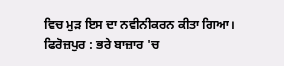ਵਿਚ ਮੁੜ ਇਸ ਦਾ ਨਵੀਨੀਕਰਨ ਕੀਤਾ ਗਿਆ।
ਫਿਰੋਜ਼ਪੁਰ : ਭਰੇ ਬਾਜ਼ਾਰ 'ਚ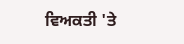ਵਿਅਕਤੀ 'ਤੇ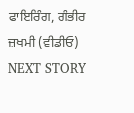ਫਾਇਰਿੰਗ, ਗੰਭੀਰ ਜ਼ਖਮੀ (ਵੀਡੀਓ)
NEXT STORY